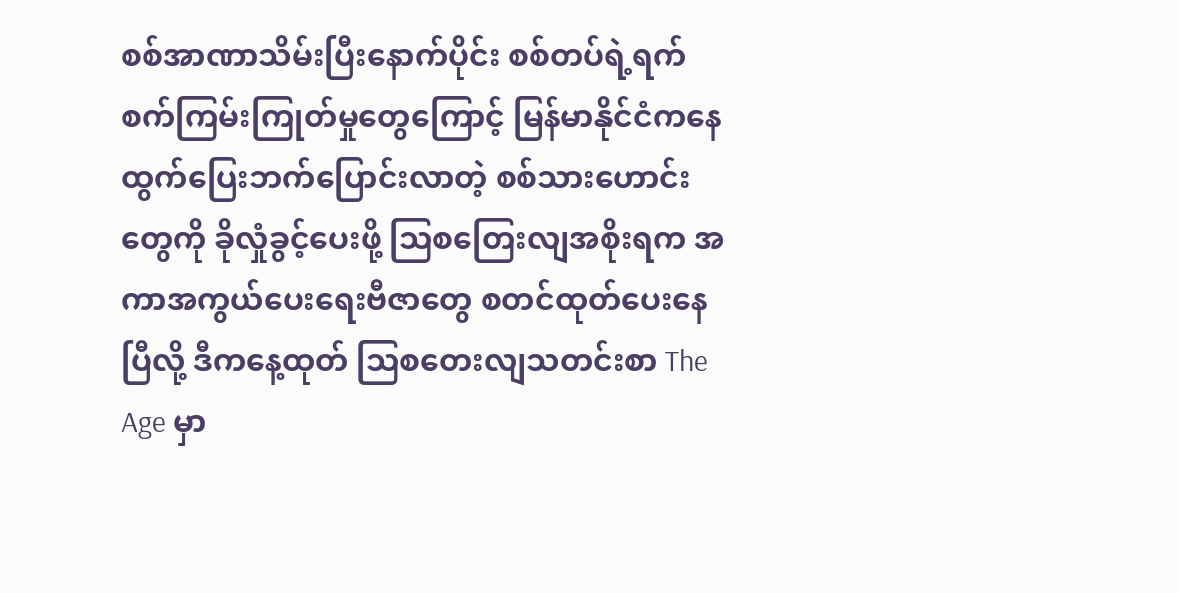စစ်အာဏာသိမ်းပြီးနောက်ပိုင်း စစ်တပ်ရဲ့ရက်စက်ကြမ်းကြုတ်မှုတွေကြောင့် မြန်မာနိုင်ငံကနေ ထွက်ပြေးဘက်ပြောင်းလာတဲ့ စစ်သားဟောင်းတွေကို ခိုလှုံခွင့်ပေးဖို့ ဩစတြေးလျအစိုးရက အကာအကွယ်ပေးရေးဗီဇာတွေ စတင်ထုတ်ပေးနေပြီလို့ ဒီကနေ့ထုတ် ဩစတေးလျသတင်းစာ The Age မှာ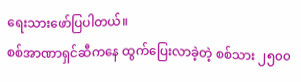ရေးသားဖော်ပြပါတယ်။
စစ်အာဏာရှင်ဆီကနေ ထွက်ပြေးလာခဲ့တဲ့ စစ်သား ၂၅၀၀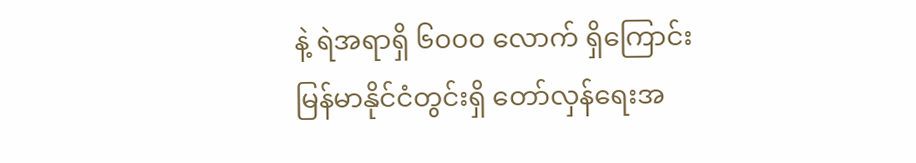နဲ့ ရဲအရာရှိ ၆၀၀၀ လောက် ရှိကြောင်း မြန်မာနိုင်ငံတွင်းရှိ တော်လှန်ရေးအ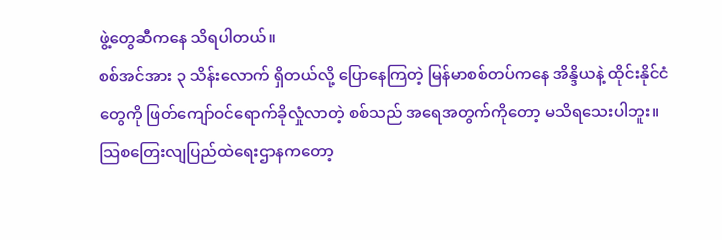ဖွဲ့တွေဆီကနေ သိရပါတယ်။
စစ်အင်အား ၃ သိန်းလောက် ရှိတယ်လို့ ပြောနေကြတဲ့ မြန်မာစစ်တပ်ကနေ အိန္ဒိယနဲ့ ထိုင်းနိုင်ငံတွေကို ဖြတ်ကျော်ဝင်ရောက်ခိုလှုံလာတဲ့ စစ်သည် အရေအတွက်ကိုတော့ မသိရသေးပါဘူး။
သြစတြေးလျပြည်ထဲရေးဌာနကတော့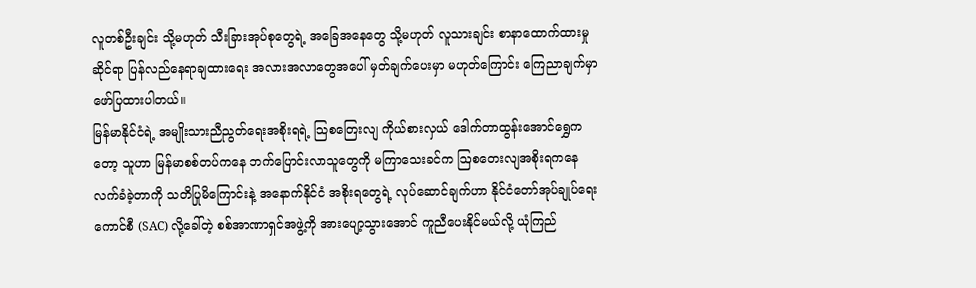လူတစ်ဦးချင်း သို့မဟုတ် သီးခြားအုပ်စုတွေရဲ့ အခြေအနေတွေ သို့မဟုတ် လူသားချင်း စာနာထောက်ထားမှုဆိုင်ရာ ပြန်လည်နေရာချထားရေး အလားအလာတွေအပေါ် မှတ်ချက်ပေးမှာ မဟုတ်ကြောင်း ကြေညာချက်မှာ ဖော်ပြထားပါတယ်။
မြန်မာနိုင်ငံရဲ့ အမျိုးသားညီညွတ်ရေးအစိုးရရဲ့ သြစတြေးလျ ကိုယ်စားလှယ် ဒေါက်တာထွန်းအောင်ရွှေကတော့ သူဟာ မြန်မာစစ်တပ်ကနေ ဘက်ပြောင်းလာသူတွေကို မကြာသေးခင်က ဩစတေးလျအစိုးရကနေ လက်ခံခဲ့တာကို သတိပြုမိကြောင်းနဲ့ အနောက်နိုင်ငံ အစိုးရတွေရဲ့ လုပ်ဆောင်ချက်ဟာ နိုင်ငံတော်အုပ်ချုပ်ရေးကောင်စီ (SAC) လို့ခေါ်တဲ့ စစ်အာဏာရှင်အဖွဲ့ကို အားပျော့သွားအောင် ကူညီပေးနိုင်မယ်လို့ ယုံကြည်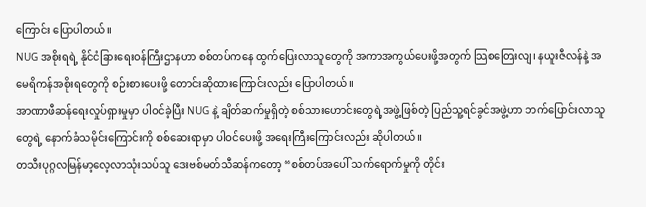ကြောင်း ပြောပါတယ်။
NUG အစိုးရရဲ့ နိုင်ငံခြားရေးဝန်ကြီးဌာနဟာ စစ်တပ်ကနေ ထွက်ပြေးလာသူတွေကို အကာအကွယ်ပေးဖို့အတွက် သြစတြေးလျ၊ နယူးဇီလန်နဲ့ အမေရိကန်အစိုးရတွေကို စဉ်းစားပေးဖို့ တောင်းဆိုထားကြောင်းလည်း ပြောပါတယ်။
အာဏာဖီဆန်ရေးလှုပ်ရှားမှုမှာ ပါဝင်ခဲ့ပြီး NUG နဲ့ ချိတ်ဆက်မှုရှိတဲ့ စစ်သားဟောင်းတွေရဲ့အဖွဲ့ဖြစ်တဲ့ ပြည်သူ့ရင်ခွင်အဖွဲ့ဟာ ဘက်ပြောင်းလာသူတွေရဲ့ နောက်ခံသမိုင်းကြောင်းကို စစ်ဆေးရာမှာ ပါဝင်ပေးဖို့ အရေးကြီးကြောင်းလည်း ဆိုပါတယ်။
တသီးပုဂ္ဂလမြန်မာ့လေ့လာသုံးသပ်သူ ဒေးဗစ်မတ်သီဆန်ကတော့ “စစ်တပ်အပေါ် သက်ရောက်မှုကို တိုင်း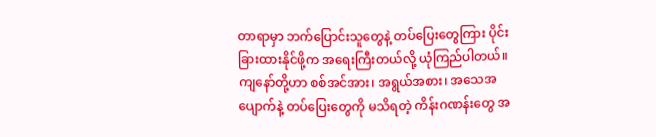တာရာမှာ ဘက်ပြောင်းသူတွေနဲ့ တပ်ပြေးတွေကြား ပိုင်းခြားထားနိုင်ဖို့က အရေးကြီးတယ်လို့ ယုံကြည်ပါတယ်။ ကျနော်တို့ဟာ စစ်အင်အား၊ အရွယ်အစား၊ အသေအပျောက်နဲ့ တပ်ပြေးတွေကို မသိရတဲ့ ကိန်းဂဏန်းတွေ အ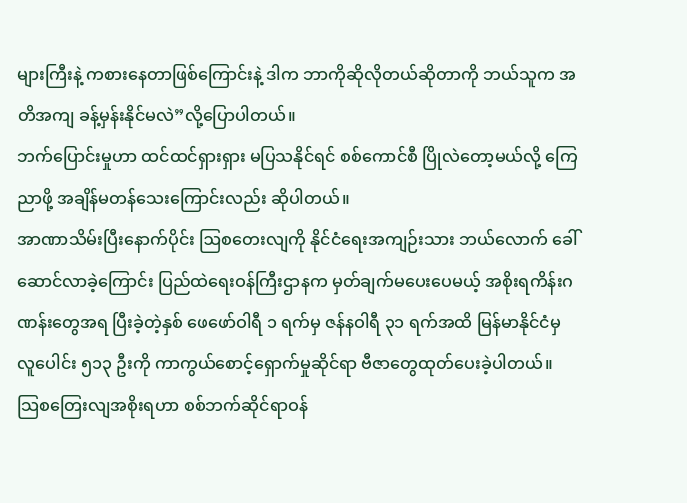များကြီးနဲ့ ကစားနေတာဖြစ်ကြောင်းနဲ့ ဒါက ဘာကိုဆိုလိုတယ်ဆိုတာကို ဘယ်သူက အတိအကျ ခန့်မှန်းနိုင်မလဲ”လို့ပြောပါတယ်။
ဘက်ပြောင်းမှုဟာ ထင်ထင်ရှားရှား မပြသနိုင်ရင် စစ်ကောင်စီ ပြိုလဲတော့မယ်လို့ ကြေညာဖို့ အချိန်မတန်သေးကြောင်းလည်း ဆိုပါတယ်။
အာဏာသိမ်းပြီးနောက်ပိုင်း ဩစတေးလျကို နိုင်ငံရေးအကျဉ်းသား ဘယ်လောက် ခေါ်ဆောင်လာခဲ့ကြောင်း ပြည်ထဲရေးဝန်ကြီးဌာနက မှတ်ချက်မပေးပေမယ့် အစိုးရကိန်းဂဏန်းတွေအရ ပြီးခဲ့တဲ့နှစ် ဖေဖော်ဝါရီ ၁ ရက်မှ ဇန်နဝါရီ ၃၁ ရက်အထိ မြန်မာနိုင်ငံမှ လူပေါင်း ၅၁၃ ဦးကို ကာကွယ်စောင့်ရှောက်မှုဆိုင်ရာ ဗီဇာတွေထုတ်ပေးခဲ့ပါတယ်။
သြစတြေးလျအစိုးရဟာ စစ်ဘက်ဆိုင်ရာဝန်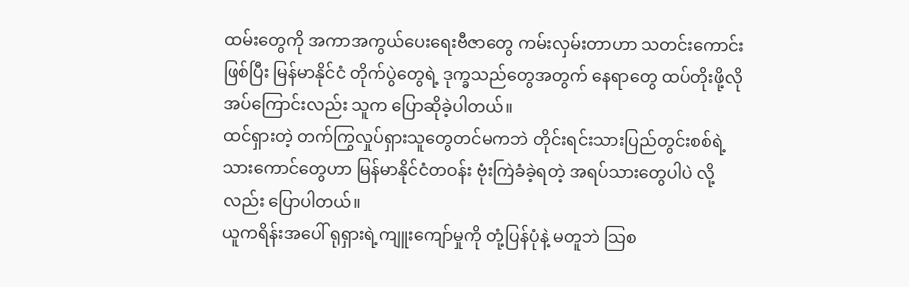ထမ်းတွေကို အကာအကွယ်ပေးရေးဗီဇာတွေ ကမ်းလှမ်းတာဟာ သတင်းကောင်း ဖြစ်ပြီး မြန်မာနိုင်ငံ တိုက်ပွဲတွေရဲ့ ဒုက္ခသည်တွေအတွက် နေရာတွေ ထပ်တိုးဖို့လိုအပ်ကြောင်းလည်း သူက ပြောဆိုခဲ့ပါတယ်။
ထင်ရှားတဲ့ တက်ကြွလှုပ်ရှားသူတွေတင်မကဘဲ တိုင်းရင်းသားပြည်တွင်းစစ်ရဲ့ သားကောင်တွေဟာ မြန်မာနိုင်ငံတဝန်း ဗုံးကြဲခံခဲ့ရတဲ့ အရပ်သားတွေပါပဲ လို့လည်း ပြောပါတယ်။
ယူကရိန်းအပေါ် ရုရှားရဲ့ကျူးကျော်မှုကို တုံ့ပြန်ပုံနဲ့ မတူဘဲ သြစ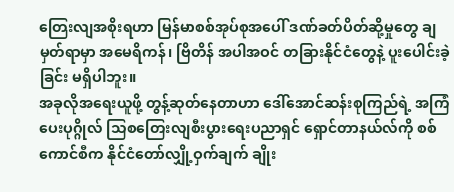တြေးလျအစိုးရဟာ မြန်မာစစ်အုပ်စုအပေါ် ဒဏ်ခတ်ပိတ်ဆို့မှုတွေ ချမှတ်ရာမှာ အမေရိကန်၊ ဗြိတိန် အပါအဝင် တခြားနိုင်ငံတွေနဲ့ ပူးပေါင်းခဲ့ခြင်း မရှိပါဘူး။
အခုလိုအရေးယူဖို့ တွန့်ဆုတ်နေတာဟာ ဒေါ်အောင်ဆန်းစုကြည်ရဲ့ အကြံပေးပုဂ္ဂိုလ် သြစတြေးလျစီးပွားရေးပညာရှင် ရှောင်တာနယ်လ်ကို စစ်ကောင်စီက နိုင်ငံတော်လျှို့ဝှက်ချက် ချိုး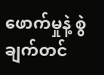ဖောက်မှုနဲ့ စွဲချက်တင်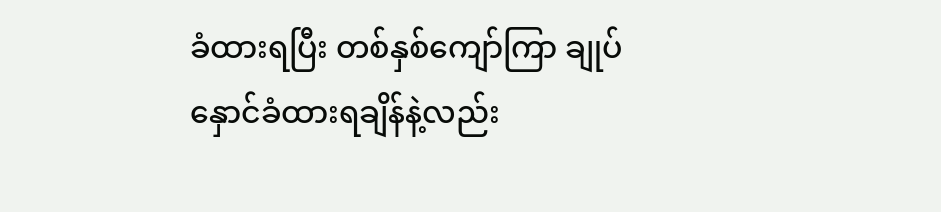ခံထားရပြီး တစ်နှစ်ကျော်ကြာ ချုပ်နှောင်ခံထားရချိန်နဲ့လည်း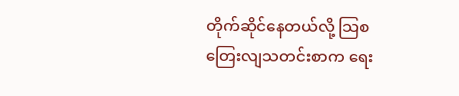တိုက်ဆိုင်နေတယ်လို့ သြစတြေးလျသတင်းစာက ရေး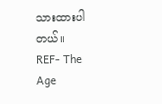သားထားပါတယ်။
REF- The Age